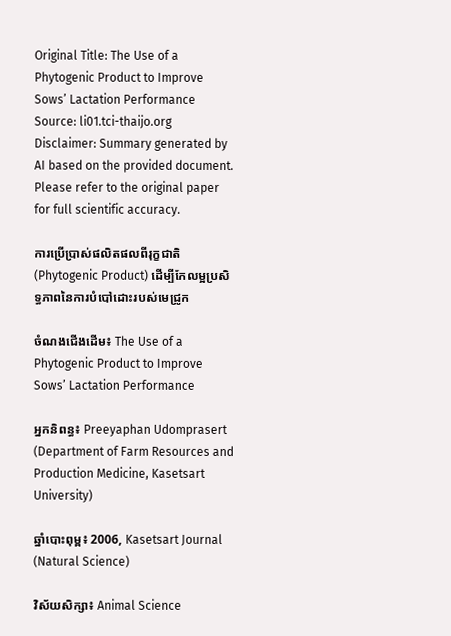Original Title: The Use of a Phytogenic Product to Improve Sows’ Lactation Performance
Source: li01.tci-thaijo.org
Disclaimer: Summary generated by AI based on the provided document. Please refer to the original paper for full scientific accuracy.

ការប្រើប្រាស់ផលិតផលពីរុក្ខជាតិ (Phytogenic Product) ដើម្បីកែលម្អប្រសិទ្ធភាពនៃការបំបៅដោះរបស់មេជ្រូក

ចំណងជើងដើម៖ The Use of a Phytogenic Product to Improve Sows’ Lactation Performance

អ្នកនិពន្ធ៖ Preeyaphan Udomprasert (Department of Farm Resources and Production Medicine, Kasetsart University)

ឆ្នាំបោះពុម្ព៖ 2006, Kasetsart Journal (Natural Science)

វិស័យសិក្សា៖ Animal Science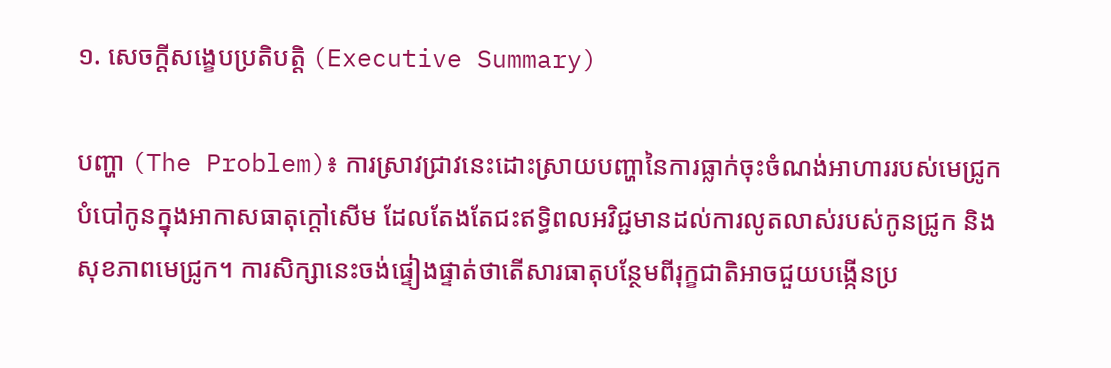១. សេចក្តីសង្ខេបប្រតិបត្តិ (Executive Summary)

បញ្ហា (The Problem)៖ ការស្រាវជ្រាវនេះដោះស្រាយបញ្ហានៃការធ្លាក់ចុះចំណង់អាហាររបស់មេជ្រូកបំបៅកូនក្នុងអាកាសធាតុក្តៅសើម ដែលតែងតែជះឥទ្ធិពលអវិជ្ជមានដល់ការលូតលាស់របស់កូនជ្រូក និងសុខភាពមេជ្រូក។ ការសិក្សានេះចង់ផ្ទៀងផ្ទាត់ថាតើសារធាតុបន្ថែមពីរុក្ខជាតិអាចជួយបង្កើនប្រ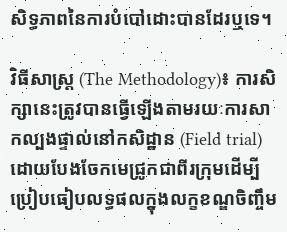សិទ្ធភាពនៃការបំបៅដោះបានដែរឬទេ។

វិធីសាស្ត្រ (The Methodology)៖ ការសិក្សានេះត្រូវបានធ្វើឡើងតាមរយៈការសាកល្បងផ្ទាល់នៅកសិដ្ឋាន (Field trial) ដោយបែងចែកមេជ្រូកជាពីរក្រុមដើម្បីប្រៀបធៀបលទ្ធផលក្នុងលក្ខខណ្ឌចិញ្ចឹម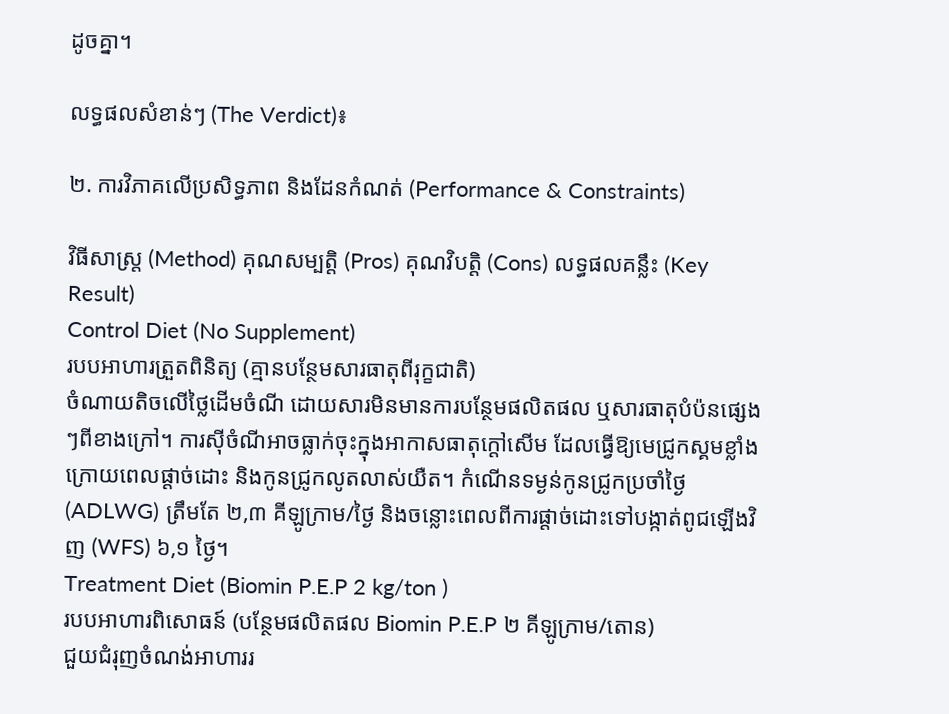ដូចគ្នា។

លទ្ធផលសំខាន់ៗ (The Verdict)៖

២. ការវិភាគលើប្រសិទ្ធភាព និងដែនកំណត់ (Performance & Constraints)

វិធីសាស្ត្រ (Method) គុណសម្បត្តិ (Pros) គុណវិបត្តិ (Cons) លទ្ធផលគន្លឹះ (Key Result)
Control Diet (No Supplement)
របបអាហារត្រួតពិនិត្យ (គ្មានបន្ថែមសារធាតុពីរុក្ខជាតិ)
ចំណាយតិចលើថ្លៃដើមចំណី ដោយសារមិនមានការបន្ថែមផលិតផល ឬសារធាតុបំប៉នផ្សេងៗពីខាងក្រៅ។ ការស៊ីចំណីអាចធ្លាក់ចុះក្នុងអាកាសធាតុក្តៅសើម ដែលធ្វើឱ្យមេជ្រូកស្គមខ្លាំងក្រោយពេលផ្តាច់ដោះ និងកូនជ្រូកលូតលាស់យឺត។ កំណើនទម្ងន់កូនជ្រូកប្រចាំថ្ងៃ (ADLWG) ត្រឹមតែ ២,៣ គីឡូក្រាម/ថ្ងៃ និងចន្លោះពេលពីការផ្តាច់ដោះទៅបង្កាត់ពូជឡើងវិញ (WFS) ៦,១ ថ្ងៃ។
Treatment Diet (Biomin P.E.P 2 kg/ton )
របបអាហារពិសោធន៍ (បន្ថែមផលិតផល Biomin P.E.P ២ គីឡូក្រាម/តោន)
ជួយជំរុញចំណង់អាហាររ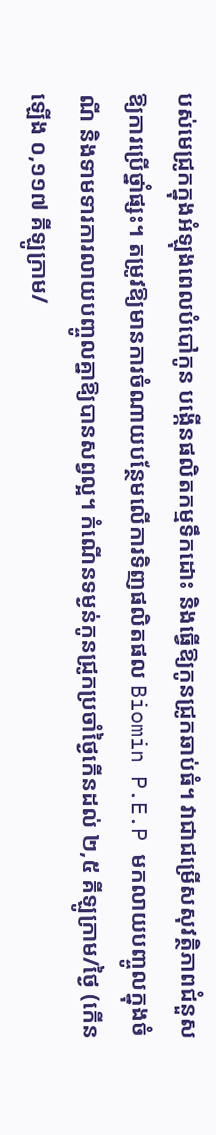បស់មេជ្រូកក្នុងអំឡុងពេលបំបៅកូន បង្កើនផលិតកម្មទឹកដោះ និងធ្វើឱ្យកូនជ្រូកឆាប់ធំ។ វាជាជម្រើសសុវត្ថិភាពជំនួសឱ្យការប្រើថ្នាំផ្សះ។ តម្រូវឱ្យមានការចំណាយបន្ថែមលើការទិញផលិតផល Biomin P.E.P មកលាយបញ្ចូលក្នុងចំណី និងទាមទារការលាយបញ្ចូលគ្នាឱ្យបានសព្វល្អ។ កំណើនទម្ងន់កូនជ្រូកប្រចាំថ្ងៃកើនដល់ ២,៥ គីឡូក្រាម/ថ្ងៃ (កើនឡើង ០,១១៧ គីឡូក្រាម/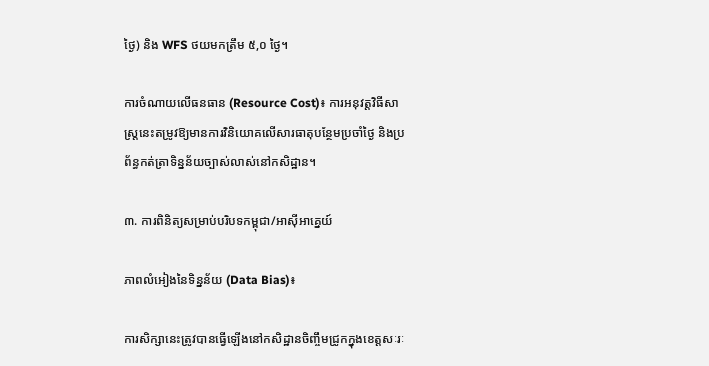ថ្ងៃ) និង WFS ថយមកត្រឹម ៥,០ ថ្ងៃ។

ការចំណាយលើធនធាន (Resource Cost)៖ ការអនុវត្តវិធីសាស្ត្រនេះតម្រូវឱ្យមានការវិនិយោគលើសារធាតុបន្ថែមប្រចាំថ្ងៃ និងប្រព័ន្ធកត់ត្រាទិន្នន័យច្បាស់លាស់នៅកសិដ្ឋាន។

៣. ការពិនិត្យសម្រាប់បរិបទកម្ពុជា/អាស៊ីអាគ្នេយ៍

ភាពលំអៀងនៃទិន្នន័យ (Data Bias)៖

ការសិក្សានេះត្រូវបានធ្វើឡើងនៅកសិដ្ឋានចិញ្ចឹមជ្រូកក្នុងខេត្តសៈរៈ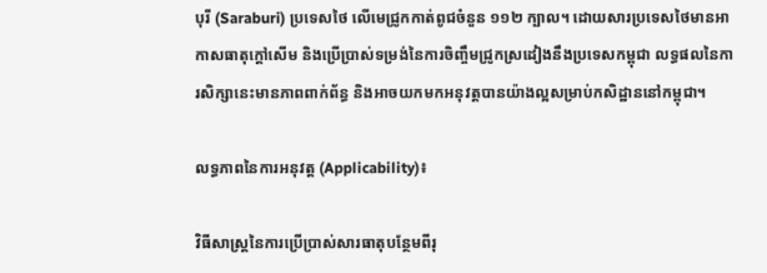បុរី (Saraburi) ប្រទេសថៃ លើមេជ្រូកកាត់ពូជចំនួន ១១២ ក្បាល។ ដោយសារប្រទេសថៃមានអាកាសធាតុក្តៅសើម និងប្រើប្រាស់ទម្រង់នៃការចិញ្ចឹមជ្រូកស្រដៀងនឹងប្រទេសកម្ពុជា លទ្ធផលនៃការសិក្សានេះមានភាពពាក់ព័ន្ធ និងអាចយកមកអនុវត្តបានយ៉ាងល្អសម្រាប់កសិដ្ឋាននៅកម្ពុជា។

លទ្ធភាពនៃការអនុវត្ត (Applicability)៖

វិធីសាស្ត្រនៃការប្រើប្រាស់សារធាតុបន្ថែមពីរុ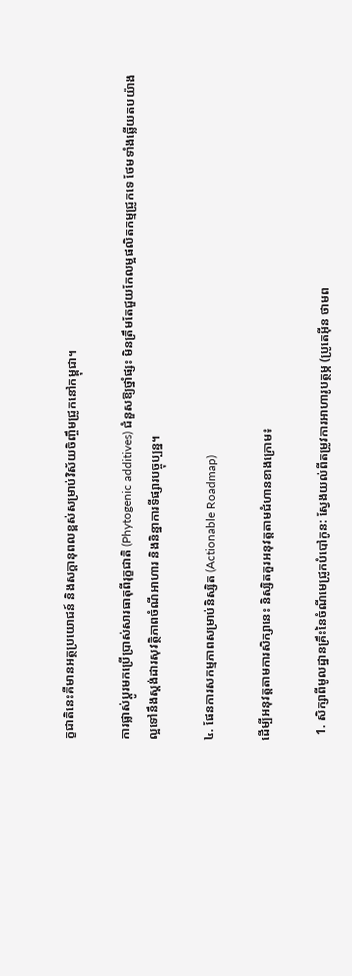ក្ខជាតិនេះគឺមានអត្ថប្រយោជន៍ និងសក្តានុពលខ្ពស់សម្រាប់វិស័យចិញ្ចឹមជ្រូកនៅកម្ពុជា។

ការផ្លាស់ប្តូរមកប្រើប្រាស់សារធាតុពីរុក្ខជាតិ (Phytogenic additives) ជំនួសឱ្យថ្នាំផ្សះ មិនត្រឹមតែជួយកែលម្អផលិតកម្មជ្រូកទេ ថែមទាំងឆ្លើយតបយ៉ាងល្អទៅនឹងស្តង់ដារសុវត្ថិភាពចំណីអាហារ និងនិន្នាការទីផ្សារបច្ចុប្បន្ន។

៤. ផែនការសកម្មភាពសម្រាប់និស្សិត (Actionable Roadmap)

ដើម្បីអនុវត្តតាមការសិក្សានេះ និស្សិតគួរអនុវត្តតាមជំហានខាងក្រោម៖

  1. សិក្សាពីមូលដ្ឋានគ្រឹះនៃចំណីមេជ្រូកបំបៅកូន: ស្វែងយល់ពីតម្រូវការអាហារូបត្ថម្ភ (ប្រូតេអ៊ីន ថាមព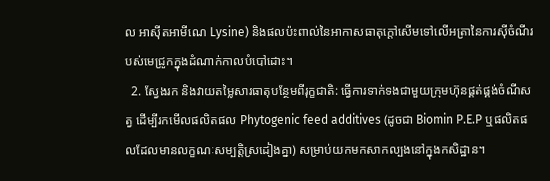ល អាស៊ីតអាមីណេ Lysine) និងផលប៉ះពាល់នៃអាកាសធាតុក្តៅសើមទៅលើអត្រានៃការស៊ីចំណីរបស់មេជ្រូកក្នុងដំណាក់កាលបំបៅដោះ។
  2. ស្វែងរក និងវាយតម្លៃសារធាតុបន្ថែមពីរុក្ខជាតិ: ធ្វើការទាក់ទងជាមួយក្រុមហ៊ុនផ្គត់ផ្គង់ចំណីសត្វ ដើម្បីរកមើលផលិតផល Phytogenic feed additives (ដូចជា Biomin P.E.P ឬផលិតផលដែលមានលក្ខណៈសម្បត្តិស្រដៀងគ្នា) សម្រាប់យកមកសាកល្បងនៅក្នុងកសិដ្ឋាន។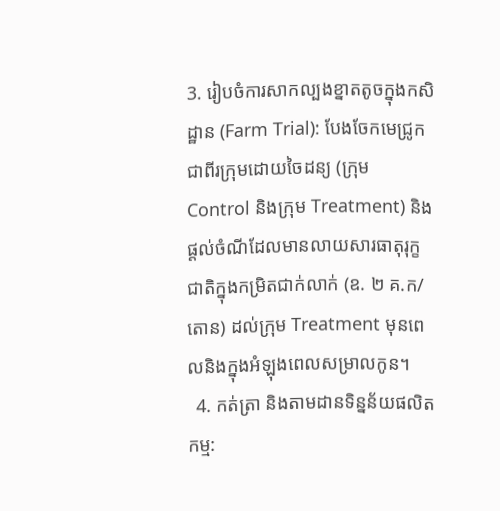3. រៀបចំការសាកល្បងខ្នាតតូចក្នុងកសិដ្ឋាន (Farm Trial): បែងចែកមេជ្រូកជាពីរក្រុមដោយចៃដន្យ (ក្រុម Control និងក្រុម Treatment) និងផ្តល់ចំណីដែលមានលាយសារធាតុរុក្ខជាតិក្នុងកម្រិតជាក់លាក់ (ឧ. ២ គ.ក/តោន) ដល់ក្រុម Treatment មុនពេលនិងក្នុងអំឡុងពេលសម្រាលកូន។
  4. កត់ត្រា និងតាមដានទិន្នន័យផលិតកម្ម: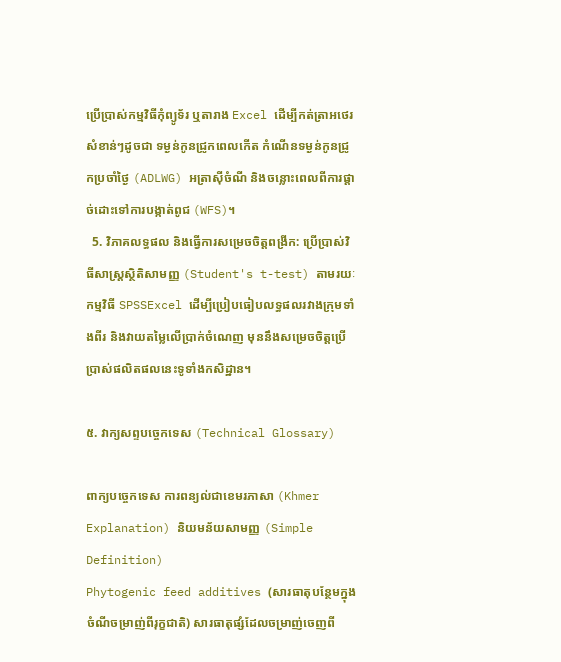ប្រើប្រាស់កម្មវិធីកុំព្យូទ័រ ឬតារាង Excel ដើម្បីកត់ត្រាអថេរសំខាន់ៗដូចជា ទម្ងន់កូនជ្រូកពេលកើត កំណើនទម្ងន់កូនជ្រូកប្រចាំថ្ងៃ (ADLWG) អត្រាស៊ីចំណី និងចន្លោះពេលពីការផ្តាច់ដោះទៅការបង្កាត់ពូជ (WFS)។
  5. វិភាគលទ្ធផល និងធ្វើការសម្រេចចិត្តពង្រីក: ប្រើប្រាស់វិធីសាស្ត្រស្ថិតិសាមញ្ញ (Student's t-test) តាមរយៈកម្មវិធី SPSSExcel ដើម្បីប្រៀបធៀបលទ្ធផលរវាងក្រុមទាំងពីរ និងវាយតម្លៃលើប្រាក់ចំណេញ មុននឹងសម្រេចចិត្តប្រើប្រាស់ផលិតផលនេះទូទាំងកសិដ្ឋាន។

៥. វាក្យសព្ទបច្ចេកទេស (Technical Glossary)

ពាក្យបច្ចេកទេស ការពន្យល់ជាខេមរភាសា (Khmer Explanation) និយមន័យសាមញ្ញ (Simple Definition)
Phytogenic feed additives (សារធាតុបន្ថែមក្នុងចំណីចម្រាញ់ពីរុក្ខជាតិ) សារធាតុផ្សំដែលចម្រាញ់ចេញពី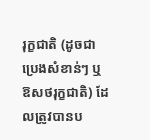រុក្ខជាតិ (ដូចជាប្រេងសំខាន់ៗ ឬឱសថរុក្ខជាតិ) ដែលត្រូវបានប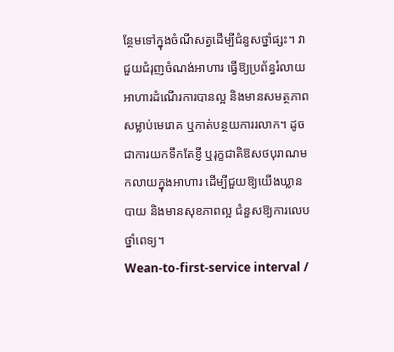ន្ថែមទៅក្នុងចំណីសត្វដើម្បីជំនួសថ្នាំផ្សះ។ វាជួយជំរុញចំណង់អាហារ ធ្វើឱ្យប្រព័ន្ធរំលាយអាហារដំណើរការបានល្អ និងមានសមត្ថភាពសម្លាប់មេរោគ ឬកាត់បន្ថយការរលាក។ ដូចជាការយកទឹកតែខ្ញី ឬរុក្ខជាតិឱសថបុរាណមកលាយក្នុងអាហារ ដើម្បីជួយឱ្យយើងឃ្លានបាយ និងមានសុខភាពល្អ ជំនួសឱ្យការលេបថ្នាំពេទ្យ។
Wean-to-first-service interval /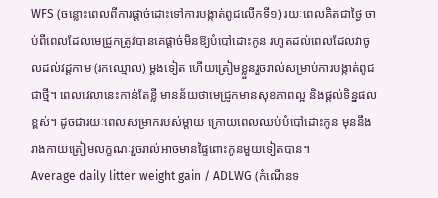WFS (ចន្លោះពេលពីការផ្តាច់ដោះទៅការបង្កាត់ពូជលើកទី១) រយៈពេលគិតជាថ្ងៃ ចាប់ពីពេលដែលមេជ្រូកត្រូវបានគេផ្តាច់មិនឱ្យបំបៅដោះកូន រហូតដល់ពេលដែលវាចូលដល់វដ្តកាម (រកឈ្មោល) ម្តងទៀត ហើយត្រៀមខ្លួនរួចរាល់សម្រាប់ការបង្កាត់ពូជជាថ្មី។ ពេលវេលានេះកាន់តែខ្លី មានន័យថាមេជ្រូកមានសុខភាពល្អ និងផ្តល់ទិន្នផលខ្ពស់។ ដូចជារយៈពេលសម្រាករបស់ម្តាយ ក្រោយពេលឈប់បំបៅដោះកូន មុននឹងរាងកាយត្រៀមលក្ខណៈរួចរាល់អាចមានផ្ទៃពោះកូនមួយទៀតបាន។
Average daily litter weight gain / ADLWG (កំណើនទ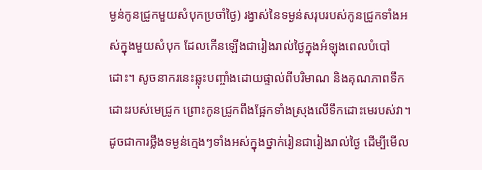ម្ងន់កូនជ្រូកមួយសំបុកប្រចាំថ្ងៃ) រង្វាស់នៃទម្ងន់សរុបរបស់កូនជ្រូកទាំងអស់ក្នុងមួយសំបុក ដែលកើនឡើងជារៀងរាល់ថ្ងៃក្នុងអំឡុងពេលបំបៅដោះ។ សូចនាករនេះឆ្លុះបញ្ចាំងដោយផ្ទាល់ពីបរិមាណ និងគុណភាពទឹកដោះរបស់មេជ្រូក ព្រោះកូនជ្រូកពឹងផ្អែកទាំងស្រុងលើទឹកដោះមេរបស់វា។ ដូចជាការថ្លឹងទម្ងន់ក្មេងៗទាំងអស់ក្នុងថ្នាក់រៀនជារៀងរាល់ថ្ងៃ ដើម្បីមើល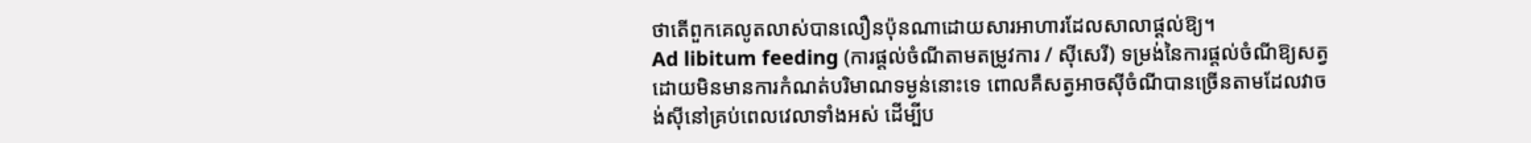ថាតើពួកគេលូតលាស់បានលឿនប៉ុនណាដោយសារអាហារដែលសាលាផ្តល់ឱ្យ។
Ad libitum feeding (ការផ្តល់ចំណីតាមតម្រូវការ / ស៊ីសេរី) ទម្រង់នៃការផ្តល់ចំណីឱ្យសត្វដោយមិនមានការកំណត់បរិមាណទម្ងន់នោះទេ ពោលគឺសត្វអាចស៊ីចំណីបានច្រើនតាមដែលវាចង់ស៊ីនៅគ្រប់ពេលវេលាទាំងអស់ ដើម្បីប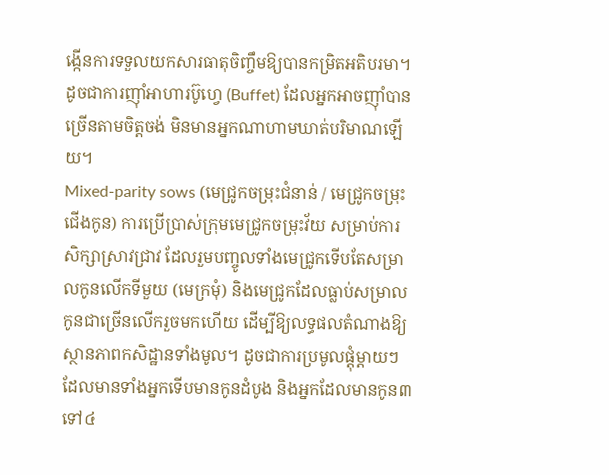ង្កើនការទទួលយកសារធាតុចិញ្ចឹមឱ្យបានកម្រិតអតិបរមា។ ដូចជាការញ៉ាំអាហារប៊ូហ្វេ (Buffet) ដែលអ្នកអាចញ៉ាំបានច្រើនតាមចិត្តចង់ មិនមានអ្នកណាហាមឃាត់បរិមាណឡើយ។
Mixed-parity sows (មេជ្រូកចម្រុះជំនាន់ / មេជ្រូកចម្រុះជើងកូន) ការប្រើប្រាស់ក្រុមមេជ្រូកចម្រុះវ័យ សម្រាប់ការសិក្សាស្រាវជ្រាវ ដែលរួមបញ្ចូលទាំងមេជ្រូកទើបតែសម្រាលកូនលើកទីមួយ (មេក្រមុំ) និងមេជ្រូកដែលធ្លាប់សម្រាលកូនជាច្រើនលើករួចមកហើយ ដើម្បីឱ្យលទ្ធផលតំណាងឱ្យស្ថានភាពកសិដ្ឋានទាំងមូល។ ដូចជាការប្រមូលផ្តុំម្តាយៗដែលមានទាំងអ្នកទើបមានកូនដំបូង និងអ្នកដែលមានកូន៣ទៅ៤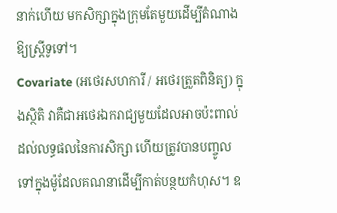នាក់ហើយ មកសិក្សាក្នុងក្រុមតែមួយដើម្បីតំណាងឱ្យស្ត្រីទូទៅ។
Covariate (អថេរសហការី / អថេរត្រួតពិនិត្យ) ក្នុងស្ថិតិ វាគឺជាអថេរឯករាជ្យមួយដែលអាចប៉ះពាល់ដល់លទ្ធផលនៃការសិក្សា ហើយត្រូវបានបញ្ចូលទៅក្នុងម៉ូដែលគណនាដើម្បីកាត់បន្ថយកំហុស។ ឧ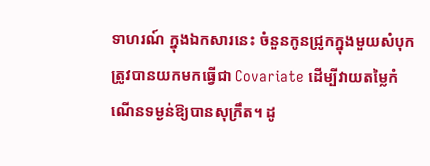ទាហរណ៍ ក្នុងឯកសារនេះ ចំនួនកូនជ្រូកក្នុងមួយសំបុកត្រូវបានយកមកធ្វើជា Covariate ដើម្បីវាយតម្លៃកំណើនទម្ងន់ឱ្យបានសុក្រឹត។ ដូ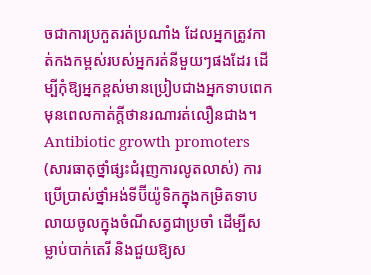ចជាការប្រកួតរត់ប្រណាំង ដែលអ្នកត្រូវកាត់កងកម្ពស់របស់អ្នករត់នីមួយៗផងដែរ ដើម្បីកុំឱ្យអ្នកខ្ពស់មានប្រៀបជាងអ្នកទាបពេក មុនពេលកាត់ក្តីថានរណារត់លឿនជាង។
Antibiotic growth promoters (សារធាតុថ្នាំផ្សះជំរុញការលូតលាស់) ការប្រើប្រាស់ថ្នាំអង់ទីប៊ីយ៉ូទិកក្នុងកម្រិតទាបលាយចូលក្នុងចំណីសត្វជាប្រចាំ ដើម្បីសម្លាប់បាក់តេរី និងជួយឱ្យស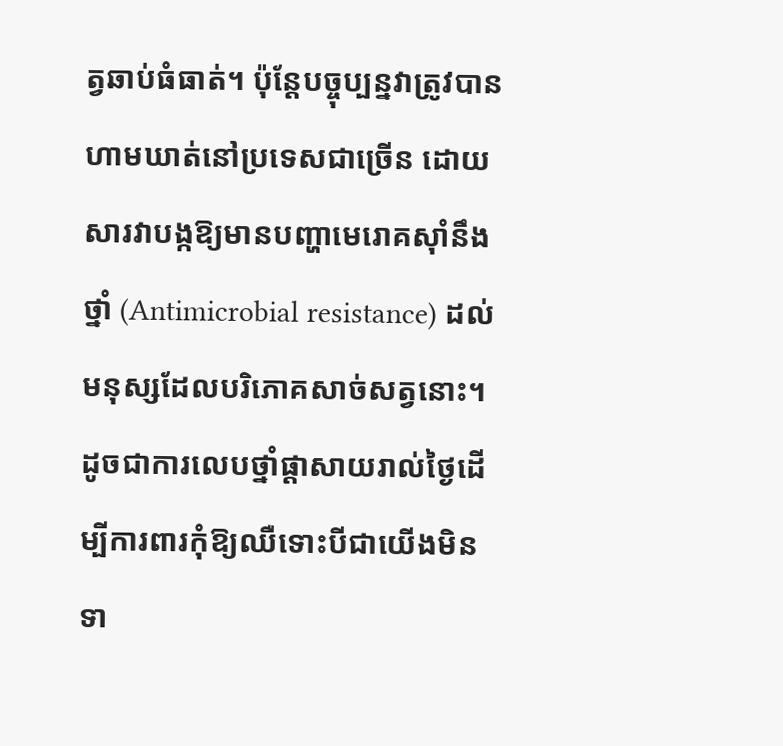ត្វឆាប់ធំធាត់។ ប៉ុន្តែបច្ចុប្បន្នវាត្រូវបានហាមឃាត់នៅប្រទេសជាច្រើន ដោយសារវាបង្កឱ្យមានបញ្ហាមេរោគស៊ាំនឹងថ្នាំ (Antimicrobial resistance) ដល់មនុស្សដែលបរិភោគសាច់សត្វនោះ។ ដូចជាការលេបថ្នាំផ្តាសាយរាល់ថ្ងៃដើម្បីការពារកុំឱ្យឈឺទោះបីជាយើងមិនទា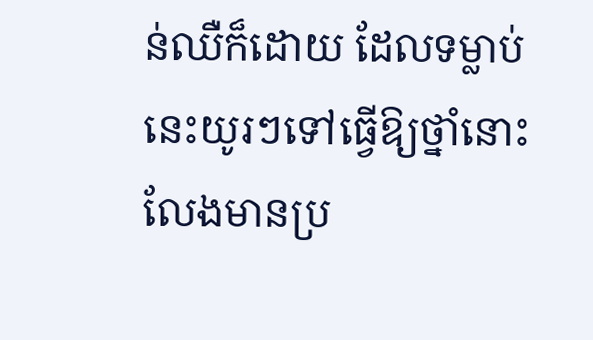ន់ឈឺក៏ដោយ ដែលទម្លាប់នេះយូរៗទៅធ្វើឱ្យថ្នាំនោះលែងមានប្រ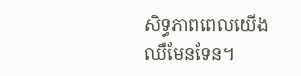សិទ្ធភាពពេលយើងឈឺមែនទែន។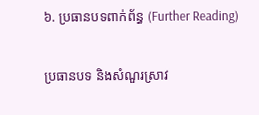៦. ប្រធានបទពាក់ព័ន្ធ (Further Reading)

ប្រធានបទ និងសំណួរស្រាវ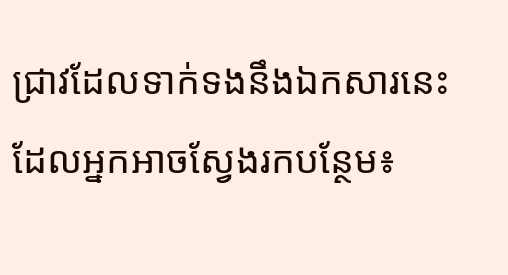ជ្រាវដែលទាក់ទងនឹងឯកសារនេះ ដែលអ្នកអាចស្វែងរកបន្ថែម៖